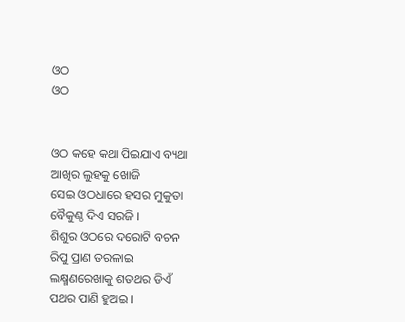ଓଠ
ଓଠ


ଓଠ କହେ କଥା ପିଇଯାଏ ବ୍ୟଥା
ଆଖିର ଲୁହକୁ ଖୋଜି
ସେଇ ଓଠଧାରେ ହସର ମୁକୁତା
ବୈକୁଣ୍ଠ ଦିଏ ସରଜି ।
ଶିଶୁର ଓଠରେ ଦରୋଟି ବଚନ
ରିପୁ ପ୍ରାଣ ତରଳାଇ
ଲକ୍ଷ୍ମଣରେଖାକୁ ଶତଥର ଡିଏଁ
ପଥର ପାଣି ହୁଅଇ ।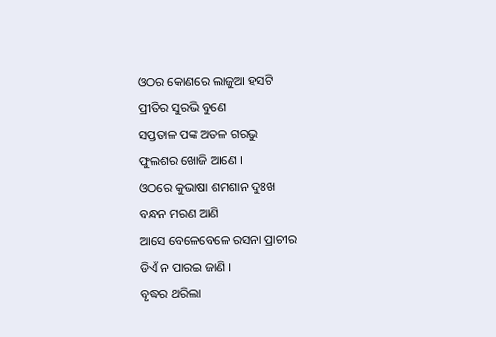ଓଠର କୋଣରେ ଲାଜୁଆ ହସଟି
ପ୍ରୀତିର ସୁରଭି ବୁଣେ
ସପ୍ତତାଳ ପଙ୍କ ଅତଳ ଗରଭୁ
ଫୁଲଶର ଖୋଜି ଆଣେ ।
ଓଠରେ କୁଭାଷା ଶମଶାନ ଦୁଃଖ
ବନ୍ଧନ ମରଣ ଆଣି
ଆସେ ବେଳେବେଳେ ରସନା ପ୍ରାଚୀର
ଡିଏଁ ନ ପାରଇ ଜାଣି ।
ବୃଦ୍ଧର ଥରିଲା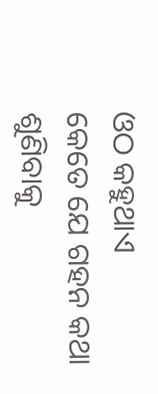ଓଠ କହୁଥାଏ
କେତେ ଯେ ଗହନ କଥା
ଶୁଣିବାକୁ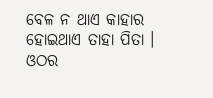ବେଳ ନ ଥାଏ କାହାର
ହୋଇଥାଏ ତାହା ପିତା ।
ଓଠର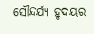ସୌନ୍ଦର୍ଯ୍ୟ ହୃଦୟର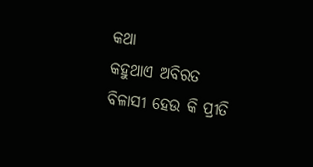କଥା
କହୁଥାଏ ଅବିରତ
ବିଳାସୀ ହେଉ କି ପ୍ରୀତି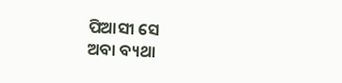ପିଆସୀ ସେ
ଅବା ବ୍ୟଥା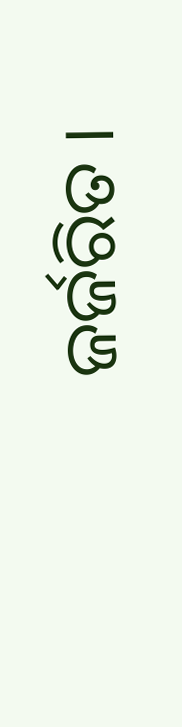ଜର୍ଜରିତ ।